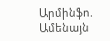Արմինֆո. Ամենայն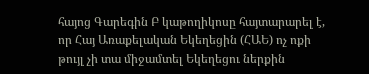հայոց Գարեգին Բ կաթողիկոսը հայտարարել է, որ Հայ Առաքելական Եկեղեցին (ՀԱԵ) ոչ ոքի թույլ չի տա միջամտել Եկեղեցու ներքին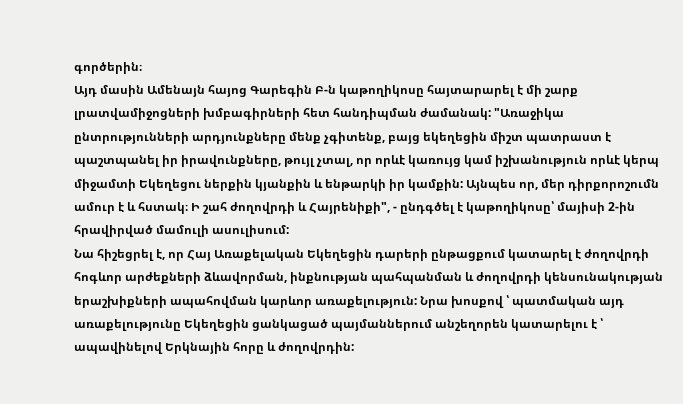գործերին։
Այդ մասին Ամենայն հայոց Գարեգին Բ-ն կաթողիկոսը հայտարարել է մի շարք լրատվամիջոցների խմբագիրների հետ հանդիպման ժամանակ: "Առաջիկա ընտրությունների արդյունքները մենք չգիտենք, բայց եկեղեցին միշտ պատրաստ է պաշտպանել իր իրավունքները, թույլ չտալ, որ որևէ կառույց կամ իշխանություն որևէ կերպ միջամտի Եկեղեցու ներքին կյանքին և ենթարկի իր կամքին: Այնպես որ, մեր դիրքորոշումն ամուր է և հստակ։ Ի շահ ժողովրդի և Հայրենիքի", - ընդգծել է կաթողիկոսը՝ մայիսի 2-ին հրավիրված մամուլի ասուլիսում:
Նա հիշեցրել է, որ Հայ Առաքելական Եկեղեցին դարերի ընթացքում կատարել է ժողովրդի հոգևոր արժեքների ձևավորման, ինքնության պահպանման և ժողովրդի կենսունակության երաշխիքների ապահովման կարևոր առաքելություն: Նրա խոսքով ՝ պատմական այդ առաքելությունը Եկեղեցին ցանկացած պայմաններում անշեղորեն կատարելու է ՝ ապավինելով Երկնային հորը և ժողովրդին: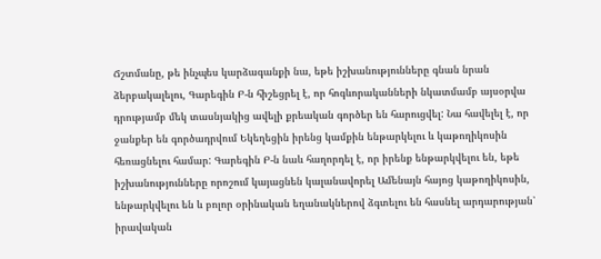Ճշտմանը, թե ինչպես կարձագանքի նա, եթե իշխանությունները գնան նրան ձերբակալելու, Գարեգին Բ-ն հիշեցրել է, որ հոգևորականների նկատմամբ այսօրվա դրությամբ մեկ տասնյակից ավելի քրեական գործեր են հարուցվել: Նա հավելել է, որ ջանքեր են գործադրվում Եկեղեցին իրենց կամքին ենթարկելու և կաթողիկոսին հեռացնելու համար: Գարեգին Բ-ն նաև հաղորդել է, որ իրենք ենթարկվելու են, եթե իշխանությունները որոշում կայացնեն կալանավորել Ամենայն հայոց կաթողիկոսին, ենթարկվելու են և բոլոր օրինական եղանակներով ձգտելու են հասնել արդարության՝ իրավական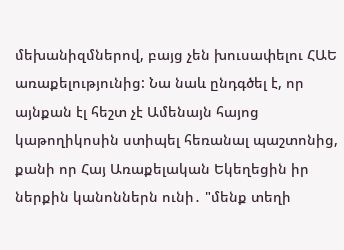մեխանիզմներով, բայց չեն խուսափելու ՀԱԵ առաքելությունից: Նա նաև ընդգծել է, որ այնքան էլ հեշտ չէ Ամենայն հայոց կաթողիկոսին ստիպել հեռանալ պաշտոնից, քանի որ Հայ Առաքելական Եկեղեցին իր ներքին կանոններն ունի․ "մենք տեղի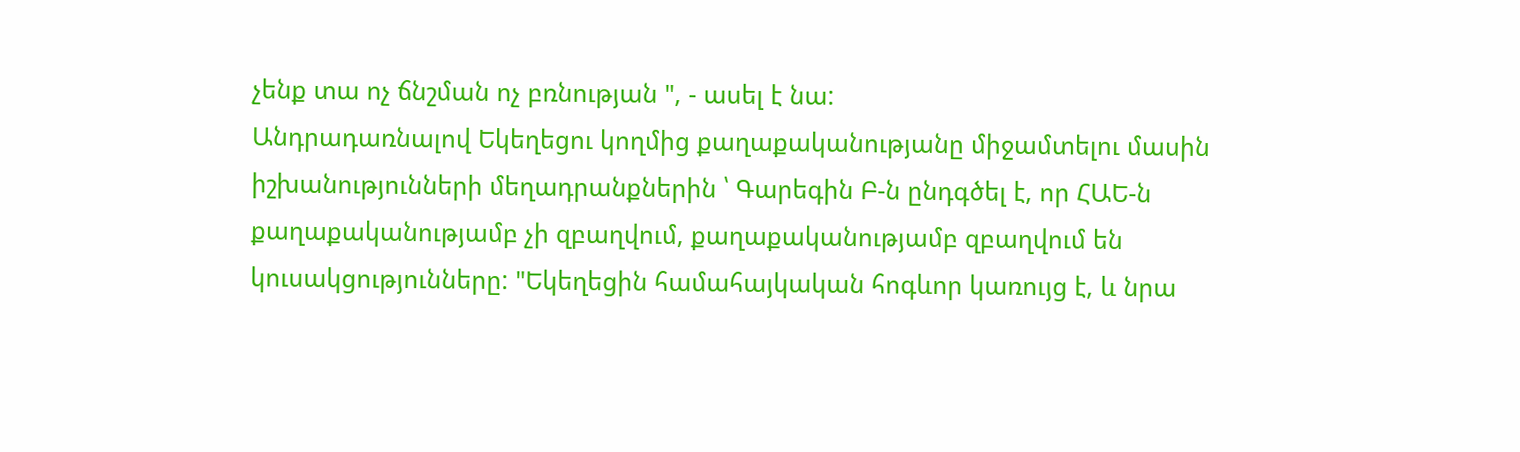չենք տա ոչ ճնշման ոչ բռնության ", - ասել է նա:
Անդրադառնալով Եկեղեցու կողմից քաղաքականությանը միջամտելու մասին իշխանությունների մեղադրանքներին ՝ Գարեգին Բ-ն ընդգծել է, որ ՀԱԵ-ն քաղաքականությամբ չի զբաղվում, քաղաքականությամբ զբաղվում են կուսակցությունները: "Եկեղեցին համահայկական հոգևոր կառույց է, և նրա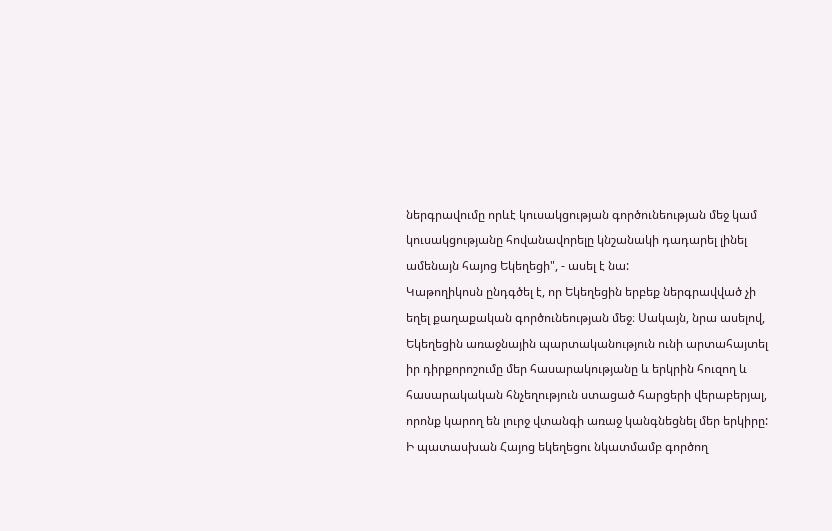ներգրավումը որևէ կուսակցության գործունեության մեջ կամ կուսակցությանը հովանավորելը կնշանակի դադարել լինել ամենայն հայոց Եկեղեցի", - ասել է նա:
Կաթողիկոսն ընդգծել է, որ Եկեղեցին երբեք ներգրավված չի եղել քաղաքական գործունեության մեջ։ Սակայն, նրա ասելով, Եկեղեցին առաջնային պարտականություն ունի արտահայտել իր դիրքորոշումը մեր հասարակությանը և երկրին հուզող և հասարակական հնչեղություն ստացած հարցերի վերաբերյալ, որոնք կարող են լուրջ վտանգի առաջ կանգնեցնել մեր երկիրը:
Ի պատասխան Հայոց եկեղեցու նկատմամբ գործող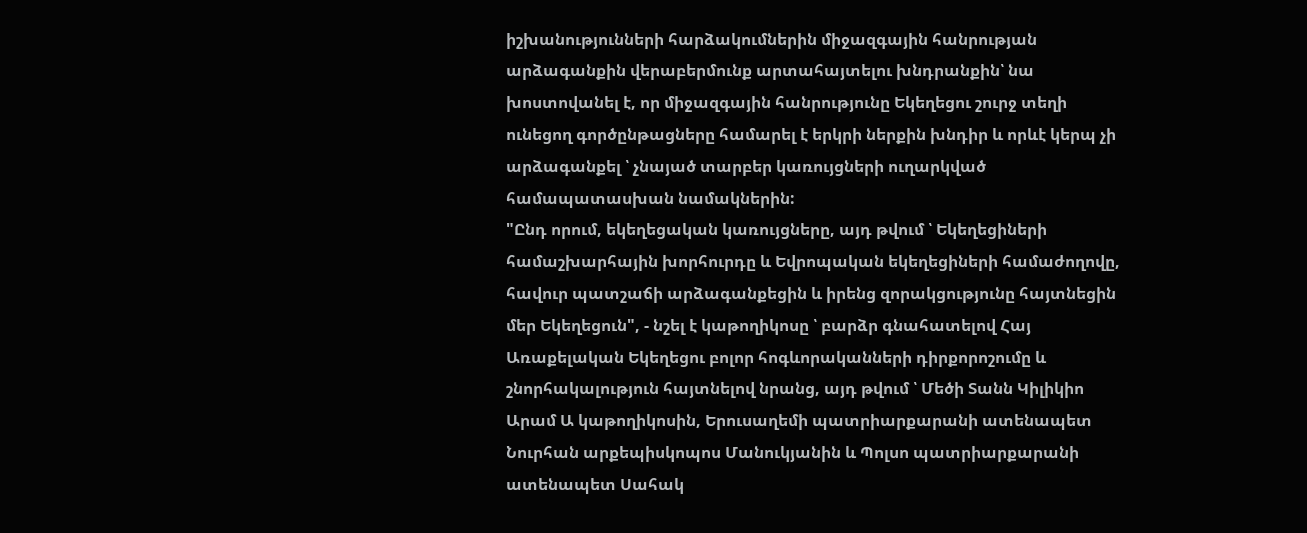իշխանությունների հարձակումներին միջազգային հանրության արձագանքին վերաբերմունք արտահայտելու խնդրանքին՝ նա խոստովանել է, որ միջազգային հանրությունը Եկեղեցու շուրջ տեղի ունեցող գործընթացները համարել է երկրի ներքին խնդիր և որևէ կերպ չի արձագանքել ՝ չնայած տարբեր կառույցների ուղարկված համապատասխան նամակներին:
"Ընդ որում, եկեղեցական կառույցները, այդ թվում ՝ Եկեղեցիների համաշխարհային խորհուրդը և Եվրոպական եկեղեցիների համաժողովը, հավուր պատշաճի արձագանքեցին և իրենց զորակցությունը հայտնեցին մեր Եկեղեցուն", - նշել է կաթողիկոսը ՝ բարձր գնահատելով Հայ Առաքելական Եկեղեցու բոլոր հոգևորականների դիրքորոշումը և շնորհակալություն հայտնելով նրանց, այդ թվում ՝ Մեծի Տանն Կիլիկիո Արամ Ա կաթողիկոսին, Երուսաղեմի պատրիարքարանի ատենապետ Նուրհան արքեպիսկոպոս Մանուկյանին և Պոլսո պատրիարքարանի ատենապետ Սահակ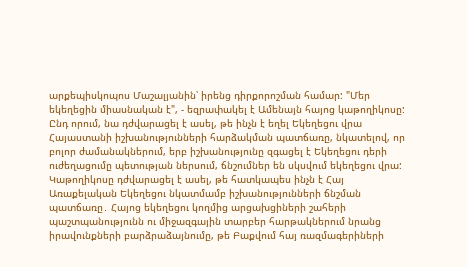արքեպիսկոպոս Մաշալյանին՝ իրենց դիրքորոշման համար: "Մեր եկեղեցին միասնական է", - եզրափակել է Ամենայն հայոց կաթողիկոսը:
Ընդ որում, նա դժվարացել է ասել, թե ինչն է եղել Եկեղեցու վրա Հայաստանի իշխանությունների հարձակման պատճառը, նկատելով, որ բոլոր ժամանակներում, երբ իշխանությունը զգացել է Եկեղեցու դերի ուժեղացումը պետության ներսում, ճնշումներ են սկսվում եկեղեցու վրա: Կաթողիկոսը դժվարացել է ասել, թե հատկապես ինչն է Հայ Առաքելական Եկեղեցու նկատմամբ իշխանությունների ճնշման պատճառը․ Հայոց եկեղեցու կողմից արցախցիների շահերի պաշտպանությունն ու միջազգային տարբեր հարթակներում նրանց իրավունքների բարձրաձայնումը, թե Բաքվում հայ ռազմագերիների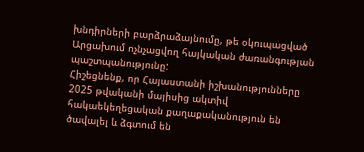խնդիրների բարձրաձայնումը, թե օկուպացված Արցախում ոչնչացվող հայկական ժառանգության պաշտպանությունը:
Հիշեցնենք, որ Հայաստանի իշխանությունները 2025 թվականի մայիսից ակտիվ հակաեկեղեցական քաղաքականություն են ծավալել և ձգտում են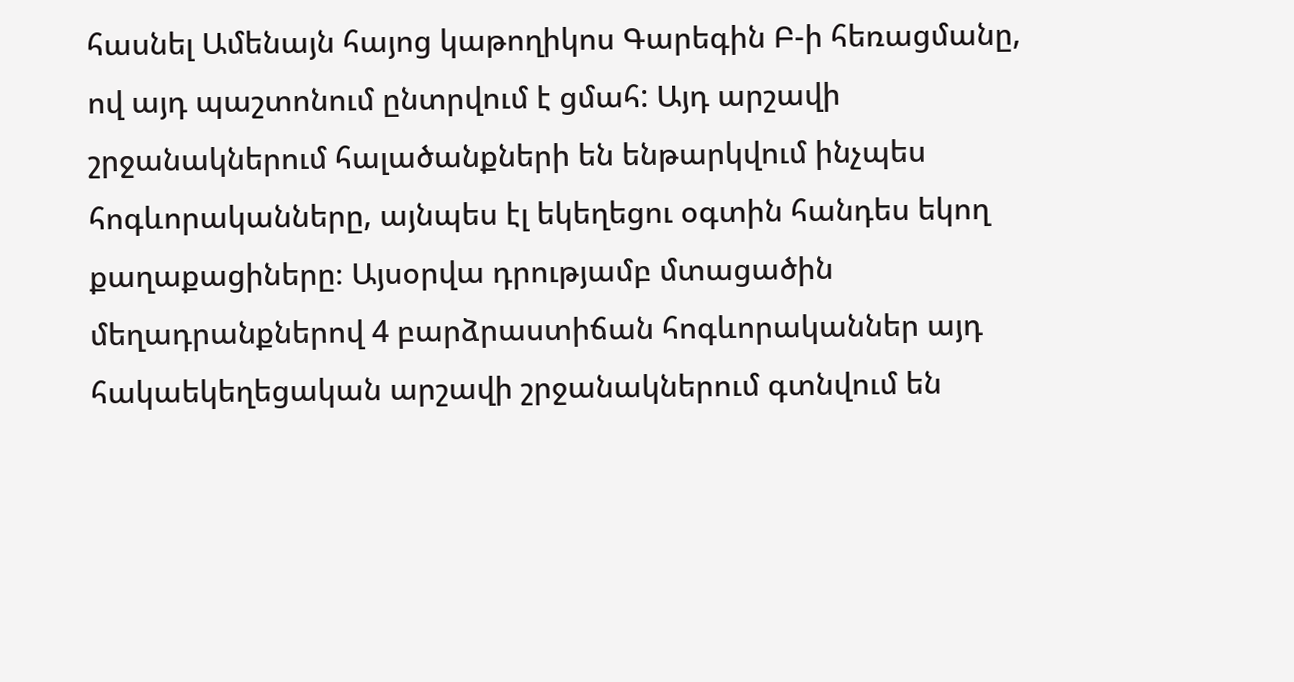հասնել Ամենայն հայոց կաթողիկոս Գարեգին Բ-ի հեռացմանը, ով այդ պաշտոնում ընտրվում է ցմահ: Այդ արշավի շրջանակներում հալածանքների են ենթարկվում ինչպես հոգևորականները, այնպես էլ եկեղեցու օգտին հանդես եկող քաղաքացիները։ Այսօրվա դրությամբ մտացածին մեղադրանքներով 4 բարձրաստիճան հոգևորականներ այդ հակաեկեղեցական արշավի շրջանակներում գտնվում են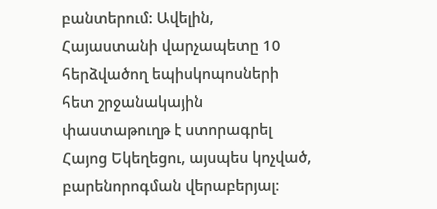բանտերում: Ավելին, Հայաստանի վարչապետը 10 հերձվածող եպիսկոպոսների հետ շրջանակային փաստաթուղթ է ստորագրել Հայոց Եկեղեցու, այսպես կոչված, բարենորոգման վերաբերյալ։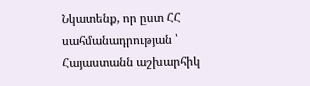Նկատենք, որ ըստ ՀՀ սահմանադրության ՝ Հայաստանն աշխարհիկ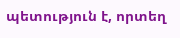պետություն է, որտեղ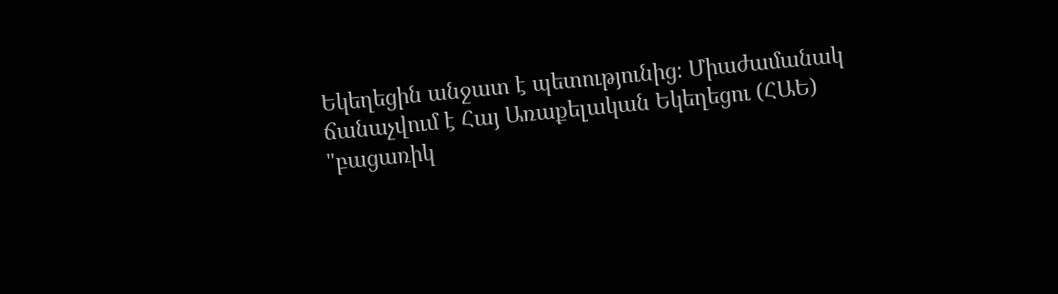Եկեղեցին անջատ է պետությունից։ Միաժամանակ ճանաչվում է Հայ Առաքելական Եկեղեցու (ՀԱԵ) "բացառիկ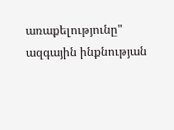առաքելությունը" ազգային ինքնության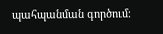պահպանման գործում։